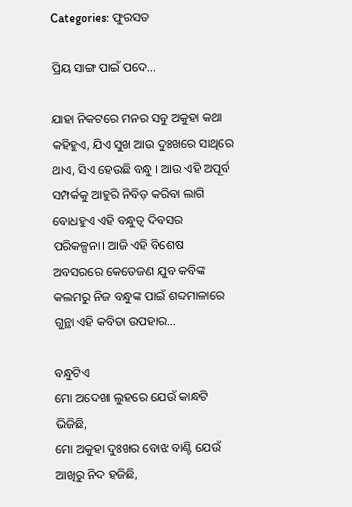Categories: ଫୁରସତ

ପ୍ରିୟ ସାଙ୍ଗ ପାଇଁ ପଦେ…

ଯାହା ନିକଟରେ ମନର ସବୁ ଅକୁହା କଥା କହିହୁଏ, ଯିଏ ସୁଖ ଆଉ ଦୁଃଖରେ ସାଥିରେ ଥାଏ, ସିଏ ହେଉଛି ବନ୍ଧୁ । ଆଉ ଏହି ଅପୂର୍ବ ସମ୍ପର୍କକୁ ଆହୁରି ନିବିଡ଼ କରିବା ଲାଗି ବୋଧହୁଏ ଏହି ବନ୍ଧୁତ୍ୱ ଦିବସର ପରିକଳ୍ପନା। ଆଜି ଏହି ବିଶେଷ ଅବସରରେ କେତେଜଣ ଯୁବ କବିଙ୍କ କଲମରୁ ନିଜ ବନ୍ଧୁଙ୍କ ପାଇଁ ଶବ୍ଦମାଳାରେ ଗୁନ୍ଥା ଏହି କବିତା ଉପହାର…

ବନ୍ଧୁଟିଏ
ମୋ ଅଦେଖା ଲୁହରେ ଯେଉଁ କାନ୍ଧଟି ଭିଜିଛି,
ମୋ ଅକୁହା ଦୁଃଖର ବୋଝ ବାଣ୍ଟି ଯେଉଁ ଆଖିରୁ ନିଦ ହଜିଛି,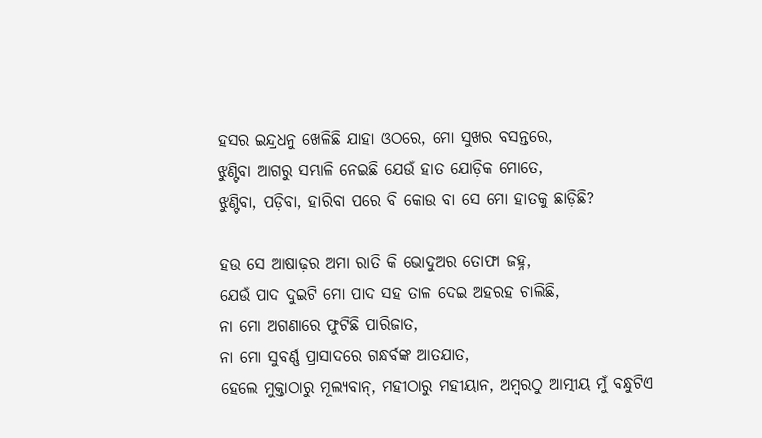ହସର ଇନ୍ଦ୍ରଧନୁ ଖେଳିଛି ଯାହା ଓଠରେ, ମୋ ସୁଖର ବସନ୍ତରେ,
ଝୁଣ୍ଟିବା ଆଗରୁ ସମ୍ଭାଳି ନେଇଛି ଯେଉଁ ହାତ ଯୋଡ଼ିକ ମୋତେ,
ଝୁଣ୍ଟିବା, ପଡ଼ିବା, ହାରିବା ପରେ ବି କୋଉ ବା ସେ ମୋ ହାତକୁ ଛାଡ଼ିଛି?

ହଉ ସେ ଆଷାଢ଼ର ଅମା ରାତି କି ଭୋଦୁଅର ତୋଫା ଜହ୍ନ,
ଯେଉଁ ପାଦ ଦୁଇଟି ମୋ ପାଦ ସହ ତାଳ ଦେଇ ଅହରହ ଚାଲିଛି,
ନା ମୋ ଅଗଣାରେ ଫୁଟିଛି ପାରିଜାତ,
ନା ମୋ ସୁବର୍ଣ୍ଣ ପ୍ରାସାଦରେ ଗନ୍ଧର୍ବଙ୍କ ଆତଯାତ,
ହେଲେ ମୁକ୍ତାଠାରୁ ମୂଲ୍ୟବାନ୍‌, ମହୀଠାରୁ ମହୀୟାନ, ଅମ୍ବରଠୁ ଆତ୍ମୀୟ ମୁଁ ବନ୍ଧୁଟିଏ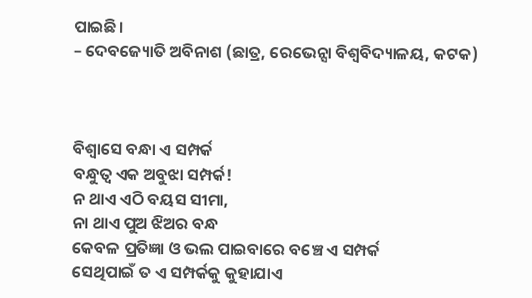ପାଇଛି।
– ଦେବଜ୍ୟୋତି ଅବିନାଶ (ଛାତ୍ର, ରେଭେନ୍ସା ବିଶ୍ୱବିଦ୍ୟାଳୟ, କଟକ)



ବିଶ୍ୱାସେ ବନ୍ଧା ଏ ସମ୍ପର୍କ
ବନ୍ଧୁତ୍ୱ ଏକ ଅବୁଝା ସମ୍ପର୍କ!
ନ ଥାଏ ଏଠି ବୟସ ସୀମା,
ନା ଥାଏ ପୁଅ ଝିଅର ବନ୍ଧ
କେବଳ ପ୍ରତିଜ୍ଞା ଓ ଭଲ ପାଇବାରେ ବଞ୍ଚେ ଏ ସମ୍ପର୍କ
ସେଥିପାଇଁ ତ ଏ ସମ୍ପର୍କକୁ କୁହାଯାଏ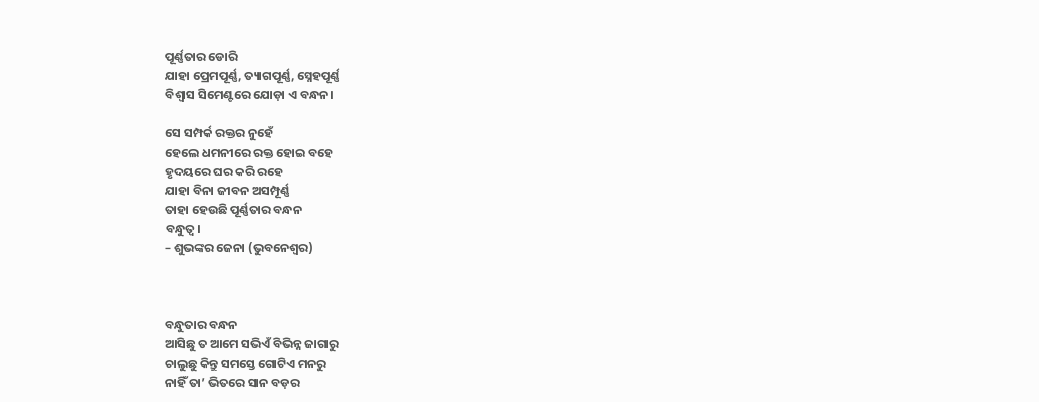ପୂର୍ଣ୍ଣତାର ଡୋରି
ଯାହା ପ୍ରେମପୂର୍ଣ୍ଣ, ତ୍ୟାଗପୂର୍ଣ୍ଣ, ସ୍ନେହପୂର୍ଣ୍ଣ
ବିଶ୍ୱାସ ସିମେଣ୍ଟରେ ଯୋଡ଼ା ଏ ବନ୍ଧନ।

ସେ ସମ୍ପର୍କ ରକ୍ତର ନୁହେଁ
ହେଲେ ଧମନୀରେ ରକ୍ତ ହୋଇ ବହେ
ହୃଦୟରେ ଘର କରି ରହେ
ଯାହା ବିନା ଜୀବନ ଅସମ୍ପୂର୍ଣ୍ଣ
ତାହା ହେଉଛି ପୂର୍ଣ୍ଣତାର ବନ୍ଧନ
ବନ୍ଧୁତ୍ୱ।
– ଶୁଭଙ୍କର ଜେନା (ଭୁବନେଶ୍ୱର)



ବନ୍ଧୁତାର ବନ୍ଧନ
ଆସିଛୁ ତ ଆମେ ସଭିଏଁ ବିଭିନ୍ନ ଜାଗାରୁ
ଚାଲୁଛୁ କିନ୍ତୁ ସମସ୍ତେ ଗୋଟିଏ ମନରୁ
ନାହିଁ ତା’ ଭିତରେ ସାନ ବଡ଼ର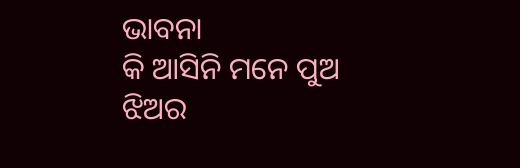ଭାବନା
କି ଆସିନି ମନେ ପୁଅ ଝିଅର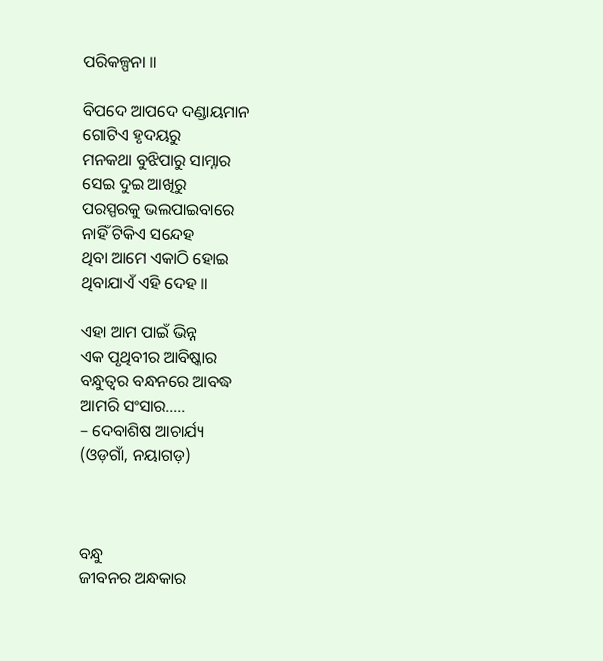ପରିକଳ୍ପନା ॥

ବିପଦେ ଆପଦେ ଦଣ୍ଡାୟମାନ
ଗୋଟିଏ ହୃଦୟରୁ
ମନକଥା ବୁଝିପାରୁ ସାମ୍ନାର
ସେଇ ଦୁଇ ଆଖିରୁ
ପରସ୍ପରକୁ ଭଲପାଇବାରେ
ନାହିଁ ଟିକିଏ ସନ୍ଦେହ
ଥିବା ଆମେ ଏକାଠି ହୋଇ
ଥିବାଯାଏଁ ଏହି ଦେହ ॥

ଏହା ଆମ ପାଇଁ ଭିନ୍ନ
ଏକ ପୃଥିବୀର ଆବିଷ୍କାର
ବନ୍ଧୁତ୍ୱର ବନ୍ଧନରେ ଆବଦ୍ଧ
ଆମରି ସଂସାର…..
– ଦେବାଶିଷ ଆଚାର୍ଯ୍ୟ
(ଓଡ଼ଗାଁ, ନୟାଗଡ଼)



ବନ୍ଧୁ
ଜୀବନର ଅନ୍ଧକାର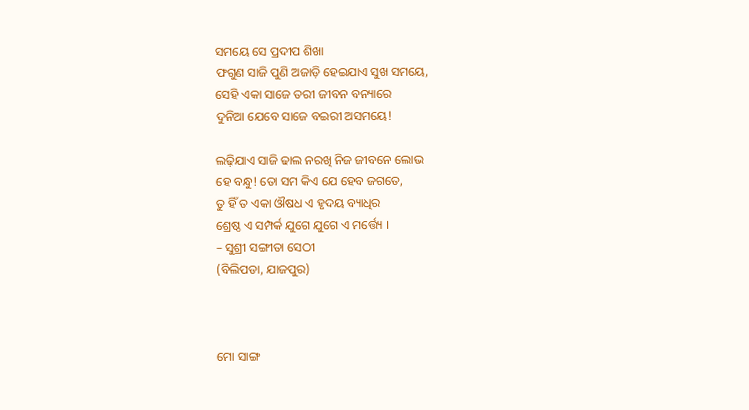ସମୟେ ସେ ପ୍ରଦୀପ ଶିଖା
ଫଗୁଣ ସାଜି ପୁଣି ଅଜାଡ଼ି ହେଇଯାଏ ସୁଖ ସମୟେ,
ସେହି ଏକା ସାଜେ ତରୀ ଜୀବନ ବନ୍ୟାରେ
ଦୁନିଆ ଯେବେ ସାଜେ ବଇରୀ ଅସମୟେ!

ଲଢ଼ିଯାଏ ସାଜି ଢାଲ ନରଖି ନିଜ ଜୀବନେ ଲୋଭ
ହେ ବନ୍ଧୁ! ତୋ ସମ କିଏ ଯେ ହେବ ଜଗତେ,
ତୁ ହିଁ ତ ଏକା ଔଷଧ ଏ ହୃଦୟ ବ୍ୟାଧିର
ଶ୍ରେଷ୍ଠ ଏ ସମ୍ପର୍କ ଯୁଗେ ଯୁଗେ ଏ ମର୍ତ୍ତ୍ୟେ ।
– ସୁଶ୍ରୀ ସଙ୍ଗୀତା ସେଠୀ
(ବିଲିପଡା, ଯାଜପୁର)



ମୋ ସାଙ୍ଗ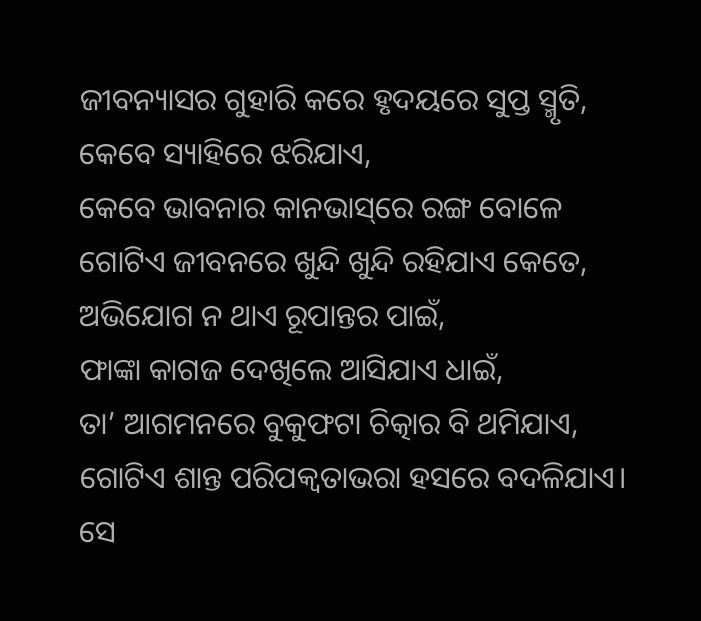ଜୀବନ୍ୟାସର ଗୁହାରି କରେ ହୃଦୟରେ ସୁପ୍ତ ସ୍ମୃତି,
କେବେ ସ୍ୟାହିରେ ଝରିଯାଏ,
କେବେ ଭାବନାର କାନଭାସ୍‌ରେ ରଙ୍ଗ ବୋଳେ
ଗୋଟିଏ ଜୀବନରେ ଖୁନ୍ଦି ଖୁନ୍ଦି ରହିଯାଏ କେତେ,
ଅଭିଯୋଗ ନ ଥାଏ ରୂପାନ୍ତର ପାଇଁ,
ଫାଙ୍କା କାଗଜ ଦେଖିଲେ ଆସିଯାଏ ଧାଇଁ,
ତା’ ଆଗମନରେ ବୁକୁଫଟା ଚିତ୍କାର ବି ଥମିଯାଏ,
ଗୋଟିଏ ଶାନ୍ତ ପରିପକ୍ୱତାଭରା ହସରେ ବଦଳିଯାଏ।
ସେ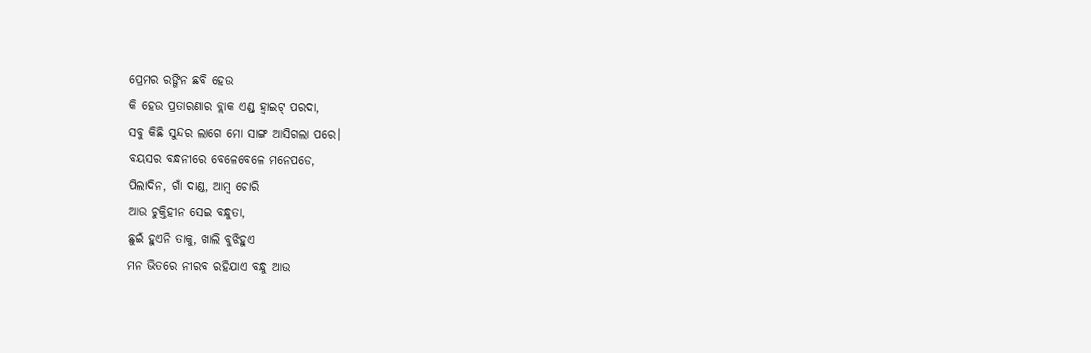ପ୍ରେମର ରଙ୍ଗିନ ଛବି ହେଉ
କି ହେଉ ପ୍ରତାରଣାର ବ୍ଲାକ ଏଣ୍ଡ୍‌ ହ୍ବାଇଟ୍‌ ପରଦା,
ସବୁ କିଛି ସୁନ୍ଦର ଲାଗେ ମୋ ସାଙ୍ଗ ଆସିଗଲା ପରେ।
ବୟସର ବନ୍ଧନୀରେ ବେଳେବେଳେ ମନେପଡେ,
ପିଲାଦିନ, ଗାଁ ଦାଣ୍ଡ, ଆମ୍ବ ଚୋରି
ଆଉ ଚୁକ୍ତିହୀନ ସେଇ ବନ୍ଧୁତା,
ଛୁଇଁ ହୁଏନି ତାକୁ, ଖାଲି ବୁଝିହୁଏ
ମନ ଭିତରେ ନୀରବ ରହିଯାଏ ବନ୍ଧୁ ଆଉ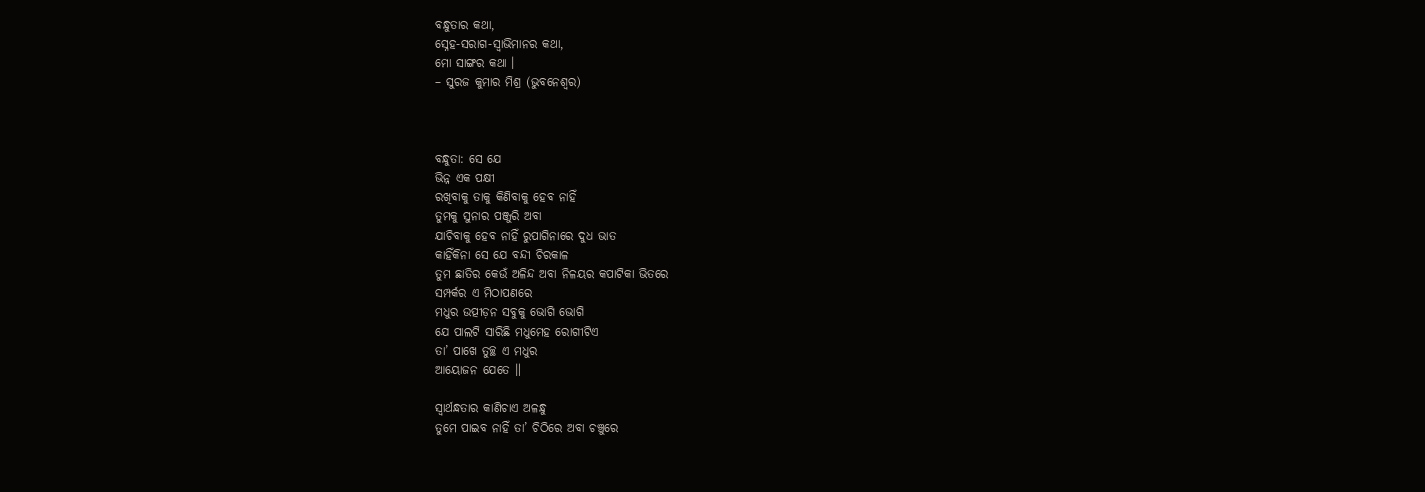ବନ୍ଧୁତାର କଥା,
ସ୍ନେହ-ସରାଗ-ସ୍ବାଭିମାନର କଥା,
ମୋ ସାଙ୍ଗର କଥା ।
– ସୁରଜ କୁମାର ମିଶ୍ର (ଭୁବନେଶ୍ୱର)



ବନ୍ଧୁତା: ସେ ଯେ
ଭିନ୍ନ ଏକ ପକ୍ଷୀ
ରଖିବାକୁ ତାକୁ କିଣିବାକୁ ହେବ ନାହିଁ
ତୁମକୁ ସୁନାର ପଞ୍ଜୁରି ଅବା
ଯାଚିବାକୁ ହେବ ନାହିଁ ରୁପାଗିନାରେ ଦୁଧ ଭାତ
କାହିଁକିନା ସେ ଯେ ବନ୍ଦୀ ଚିରକାଳ
ତୁମ ଛାତିର କେଉଁ ଅଳିନ୍ଦ ଅବା ନିଳୟର କପାଟିକା ଭିତରେ
ସମ୍ପର୍କର ଏ ମିଠାପଣରେ
ମଧୁର ଉତ୍ପୀଡ଼ନ ସବୁକୁ ଭୋଗି ଭୋଗି
ଯେ ପାଲଟି ସାରିଛି ମଧୁମେହ ରୋଗୀଟିଏ
ତା’ ପାଖେ ତୁଚ୍ଛ ଏ ମଧୁର
ଆୟୋଜନ ଯେତେ ॥

ସ୍ବାର୍ଥନ୍ଧତାର କାଣିଚାଏ ଅଳନ୍ଧୁ
ତୁମେ ପାଇବ ନାହିଁ ତା’ ଚିଠିରେ ଅବା ଚଞ୍ଚୁରେ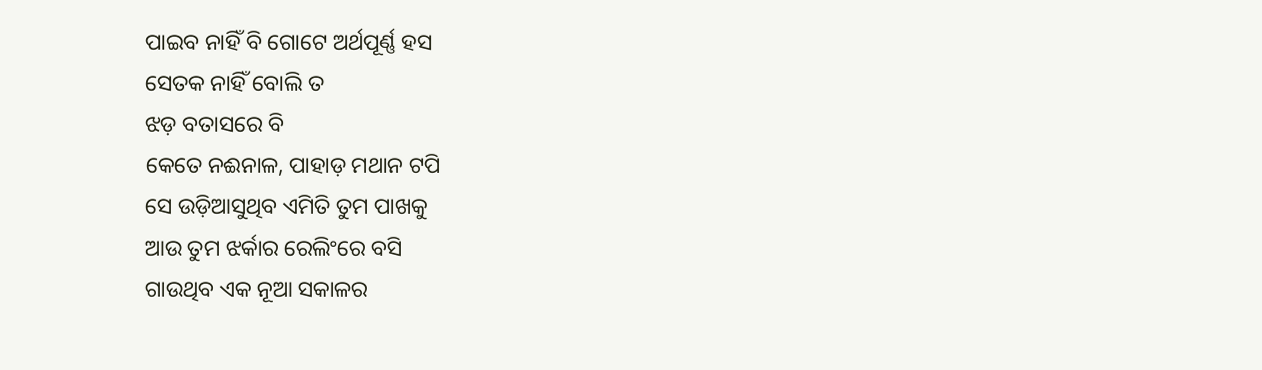ପାଇବ ନାହିଁ ବି ଗୋଟେ ଅର୍ଥପୂର୍ଣ୍ଣ ହସ
ସେତକ ନାହିଁ ବୋଲି ତ
ଝଡ଼ ବତାସରେ ବି
କେତେ ନଈନାଳ, ପାହାଡ଼ ମଥାନ ଟପି
ସେ ଉଡ଼ିଆସୁଥିବ ଏମିତି ତୁମ ପାଖକୁ
ଆଉ ତୁମ ଝର୍କାର ରେଲିଂରେ ବସି
ଗାଉଥିବ ଏକ ନୂଆ ସକାଳର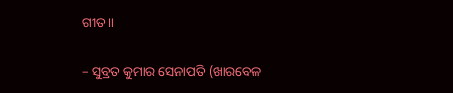ଗୀତ॥

– ସୁବ୍ରତ କୁମାର ସେନାପତି (ଖାରବେଳ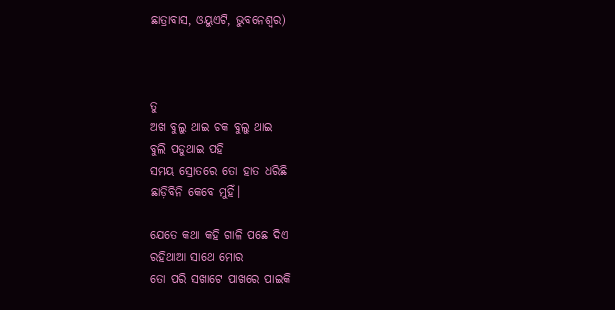ଛାତ୍ରାବାସ, ଓୟୁଏଟି, ଭୁବନେଶ୍ୱର)



ତୁ
ଅଖ ବୁଲୁ ଥାଇ ଚକ ବୁଲୁ ଥାଇ
ବୁଲି ପଡୁଥାଇ ପହି
ସମୟ ସ୍ରୋତରେ ତୋ ହାତ ଧରିଛି
ଛାଡ଼ିବିନି କେବେ ମୁହିଁ।

ଯେତେ କଥା କହି ଗାଳି ପଛେ ଦିଏ
ରହିଥାଆ ସାଥେ ମୋର
ତୋ ପରି ସଖାଟେ ପାଖରେ ପାଇକି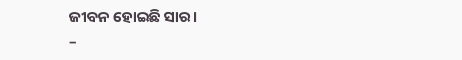ଜୀବନ ହୋଇଛି ସାର।
–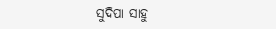ସୁଦିପା ସାହୁ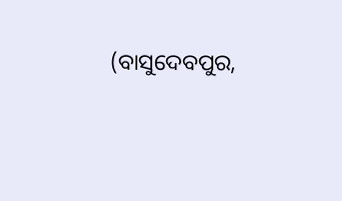(ବାସୁଦେବପୁର,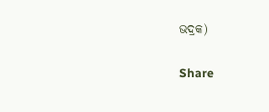ଭଦ୍ରକ)

Share